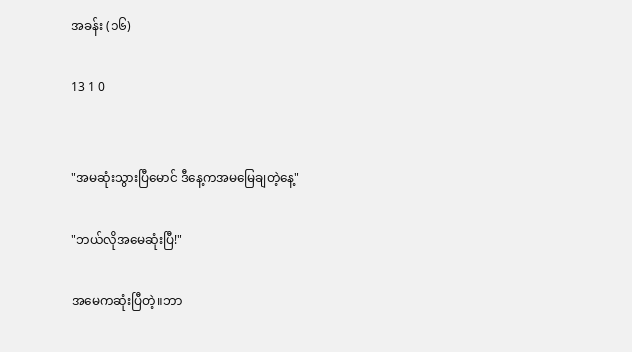အခန်း (၁၆)

13 1 0


"အမဆုံးသွားပြီမောင် ဒီနေ့ကအမမြေချတဲ့နေ့"

"ဘယ်လိုအမေဆုံးပြီ!"

အမေကဆုံးပြီတဲ့။ဘာ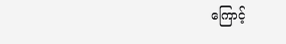ကြောင့်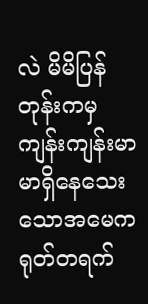လဲ မိမိပြန်တုန်းကမှကျန်းကျန်းမာမာရှိနေသေးသောအမေက ရုတ်တရက်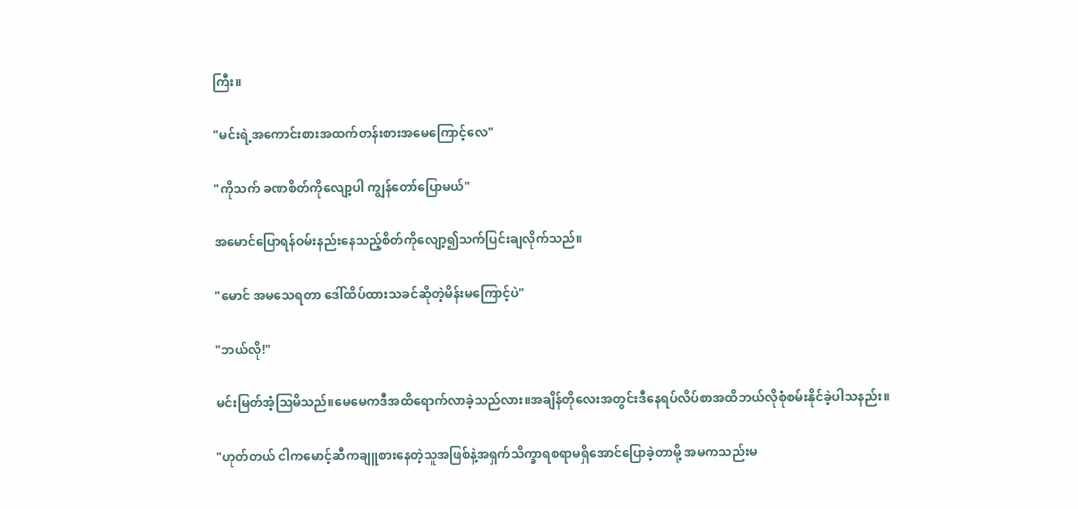ကြီး။

"မင်းရဲ့အကောင်းစားအထက်တန်းစားအမေကြောင့်လေ"

"ကိုသက် ခဏစိတ်ကိုလျော့ပါ ကျွန်တော်ပြောမယ်"

အမောင်ပြောရန်ဝမ်းနည်းနေသည့်စိတ်ကိုလျော့၍သက်ပြင်းချလိုက်သည်။

"မောင် အမသေရတာ ဒေါ်ထိပ်ထားသခင်ဆိုတဲ့မိန်းမကြောင့်ပဲ"

"ဘယ်လို!"

မင်းမြတ်အံ့ဩမိသည်။မေမေကဒီအထိရောက်လာခဲ့သည်လား။အချိန်တိုလေးအတွင်းဒီနေရပ်လိပ်စာအထိဘယ်လိုစုံစမ်းနိုင်ခဲ့ပါသနည်း။

"ဟုတ်တယ် ငါကမောင့်ဆီကချူစားနေတဲ့သူအဖြစ်နဲ့အရှက်သိက္ခာရစရာမရှိအောင်ပြောခဲ့တာမို့ အမကသည်းမ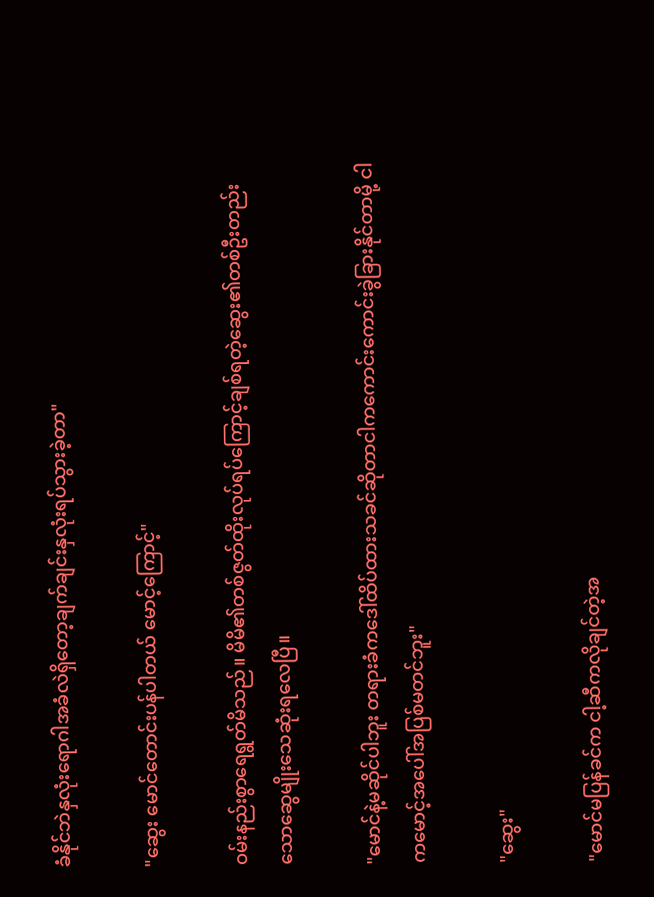ခံနိုင်ဘဲနှလုံးရောဂါအခံလဲရှိတော့ချက်ချင်းနှလုံးရပ်သွားခဲ့တာ"

"ဆွေး မောင်တောင်းပန်ပါတယ် မောင့်ကြောင့်"

ဝမ်းနည်းစွာရေရွတ်မိသည်။ မိမိ၏တစ်ဇွတ်ထိုးလုပ်ရပ်ကြောင့်ချစ်ရတဲ့ဆွေး၏တစ်ဦးတည်းသောဆွေမျိုးသေဆုံးရလေပြီ။

"မောင်နဲ့မဆိုင်ပါဘူး တရားခံကဒေါ်ထိပ်ထားသခင်ဆိုတာငါကကောင်းကောင်းခွဲခြားနိုင်တာမို့ ငါကမောင့်အပေါ်အပြစ်မတင်ဘူး"

"ဆွေး"

"မောင်မပြန်ခင်က ငါ့ဆီကလိုချင်တဲ့အ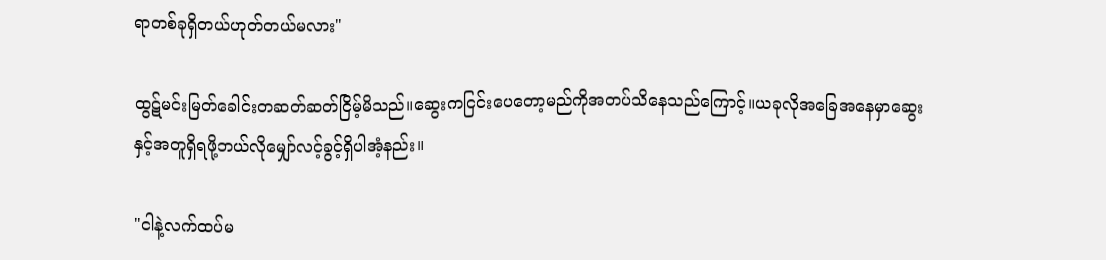ရာတစ်ခုရှိတယ်ဟုတ်တယ်မလား"

ထွဋ်မင်းမြတ်ခေါင်းတဆတ်ဆတ်ငြိမ့်မိသည်။ဆွေးကငြင်းပေတော့မည်ကိုအတပ်သိနေသည်ကြောင့်။ယခုလိုအခြေအနေမှာဆွေးနှင့်အတူရှိရဖို့ဘယ်လိုမျှော်လင့်ခွင့်ရှိပါအံ့နည်း။

"ငါနဲ့လက်ထပ်မ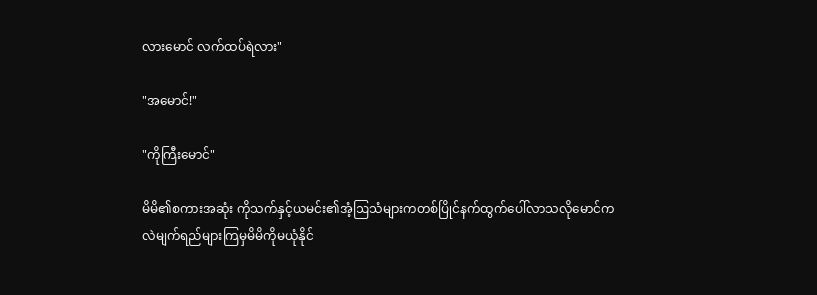လားမောင် လက်ထပ်ရဲလား"

"အမောင်!"

"ကိုကြီးမောင်"

မိမိ၏စကားအဆုံး ကိုသက်နှင့်ယမင်း၏အံ့ဩသံများကတစ်ပြိုင်နက်ထွက်ပေါ်လာသလိုမောင်ကလဲမျက်ရည်များကြမှမိမိကိုမယုံနိုင်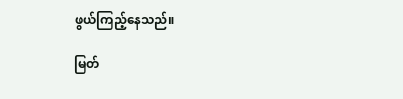ဖွယ်ကြည့်နေသည်။

မြတ်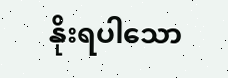နိုးရပါသော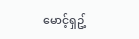မောင့်ရှဥ့်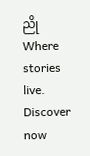ညိုWhere stories live. Discover now